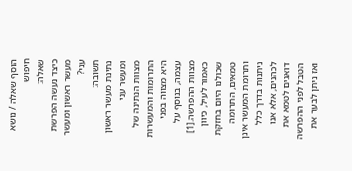הוסף שאלה / נושא
חיפוש
שאלה:
כיצד נעשה הפרשת מעשר ראשון ומעשר עני?
תשובה:
נתינת מעשר ראשון ומעשר עני
מצוות הנתינה של התרומות והמעשרות היא מצווה בפני עצמה, בנוסף על מצוות ההפרשה.[1] כאמור לעיל, כיוון שכולנו היום בחזקת טמאים, התרומה ותרומת המעשר אינן ניתנות בדרך כלל לכהנים, אלא אנו דואגים לטמא את הטבל לפני ההפרשה ואז ניתן לבער את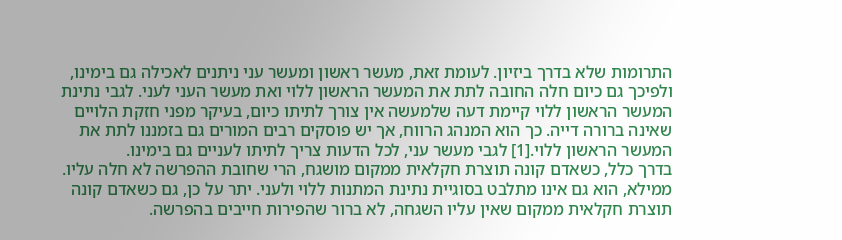התרומות שלא בדרך ביזיון. לעומת זאת, מעשר ראשון ומעשר עני ניתנים לאכילה גם בימינו, ולפיכך גם כיום חלה החובה לתת את המעשר הראשון ללוי ואת מעשר העני לעני. לגבי נתינת המעשר הראשון ללוי קיימת דעה שלמעשה אין צורך לתיתו כיום, בעיקר מפני חזקת הלויים שאינה ברורה דייה. כך הוא המנהג הרווח, אך יש פוסקים רבים המורים גם בזמננו לתת את המעשר הראשון ללוי.[1] לגבי מעשר עני, לכל הדעות צריך לתיתו לעניים גם בימינו.
בדרך כלל, כשאדם קונה תוצרת חקלאית ממקום מושגח, הרי שחובת ההפרשה לא חלה עליו. ממילא, הוא גם אינו מתלבט בסוגיית נתינת המתנות ללוי ולעני. יתר על כן, גם כשאדם קונה תוצרת חקלאית ממקום שאין עליו השגחה, לא ברור שהפירות חייבים בהפרשה.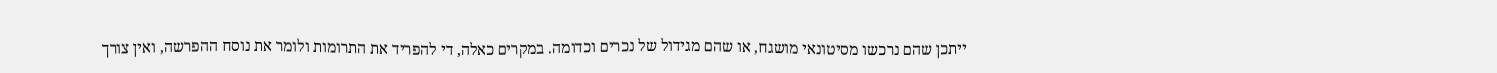ייתכן שהם נרכשו מסיטונאי מושגח, או שהם מגידול של נכרים וכדומה. במקרים כאלה, די להפריד את התרומות ולומר את נוסח ההפרשה, ואין צורך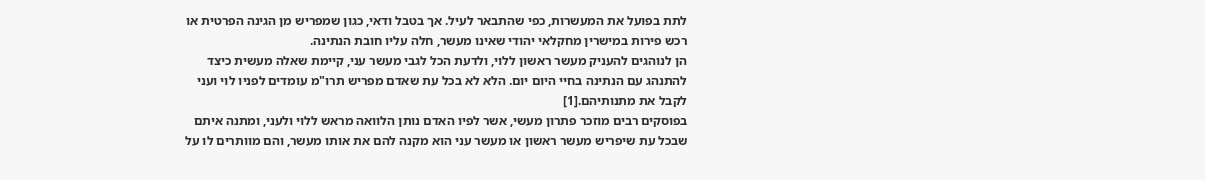לתת בפועל את המעשרות, כפי שהתבאר לעיל. אך בטבל ודאי, כגון שמפריש מן הגינה הפרטית או רכש פירות במישרין מחקלאי יהודי שאינו מעשר, חלה עליו חובת הנתינה.
הן לנוהגים להעניק מעשר ראשון ללוי, ולדעת הכל לגבי מעשר עני, קיימת שאלה מעשית כיצד להתנהג עם הנתינה בחיי היום יום. הלא לא בכל עת שאדם מפריש תרו"מ עומדים לפניו לוי ועני לקבל את מתנותיהם.[1]
בפוסקים רבים מוזכר פתרון מעשי, אשר לפיו האדם נותן הלוואה מראש ללוי ולעני, ומתנה איתם שבכל עת שיפריש מעשר ראשון או מעשר עני הוא מקנה להם את אותו מעשר, והם מוותרים לו על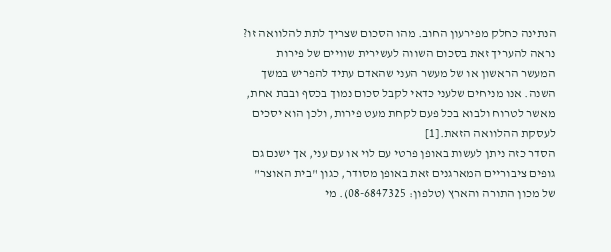הנתינה כחלק מפירעון החוב. מהו הסכום שצריך לתת להלוואה זו? נראה להעריך זאת בסכום השווה לעשירית שוויים של פירות המעשר הראשון או של מעשר העני שהאדם עתיד להפריש במשך השנה. אנו מניחים שלעני כדאי לקבל סכום נמוך בכסף ובבת אחת, מאשר לטרוח ולבוא בכל פעם לקחת מעט פירות, ולכן הוא יסכים לעסקת ההלוואה הזאת.[1]
הסדר כזה ניתן לעשות באופן פרטי עם לוי או עם עני, אך ישנם גם גופים ציבוריים המארגנים זאת באופן מסודר, כגון "בית האוצר" של מכון התורה והארץ (טלפון: 08-6847325). מי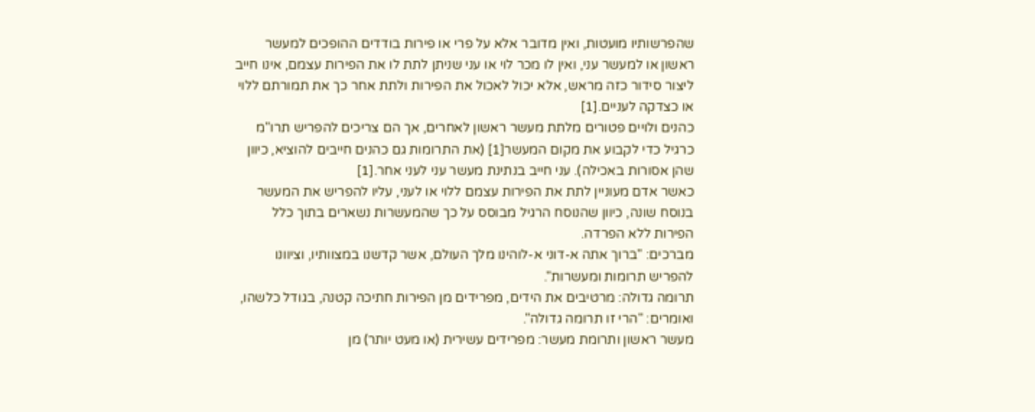שהפרשותיו מועטות, ואין מדובר אלא על פרי או פירות בודדים ההופכים למעשר ראשון או למעשר עני, ואין לו מכר לוי או עני שניתן לתת לו את הפירות עצמם, אינו חייב ליצור סידור כזה מראש, אלא יכול לאכול את הפירות ולתת אחר כך את תמורתם ללוי או כצדקה לעניים.[1]
כהנים ולויים פטורים מלתת מעשר ראשון לאחרים, אך הם צריכים להפריש תרו"מ כרגיל כדי לקבוע את מקום המעשר[1] (את התרומות גם כהנים חייבים להוציא, כיוון שהן אסורות באכילה). עני חייב בנתינת מעשר עני לעני אחר.[1]
כאשר אדם מעוניין לתת את הפירות עצמם ללוי או לעני, עליו להפריש את המעשר בנוסח שונה, כיוון שהנוסח הרגיל מבוסס על כך שהמעשרות נשארים בתוך כלל הפירות ללא הפרדה.
מברכים: "ברוך אתה א-דוני א-לוהינו מלך העולם, אשר קדשנו במצוותיו, וציוונו להפריש תרומות ומעשרות".
תרומה גדולה: מרטיבים את הידים, מפרידים מן הפירות חתיכה קטנה, בגודל כלשהו, ואומרים: "הרי זו תרומה גדולה".
מעשר ראשון ותרומת מעשר: מפרידים עשירית (או מעט יותר) מן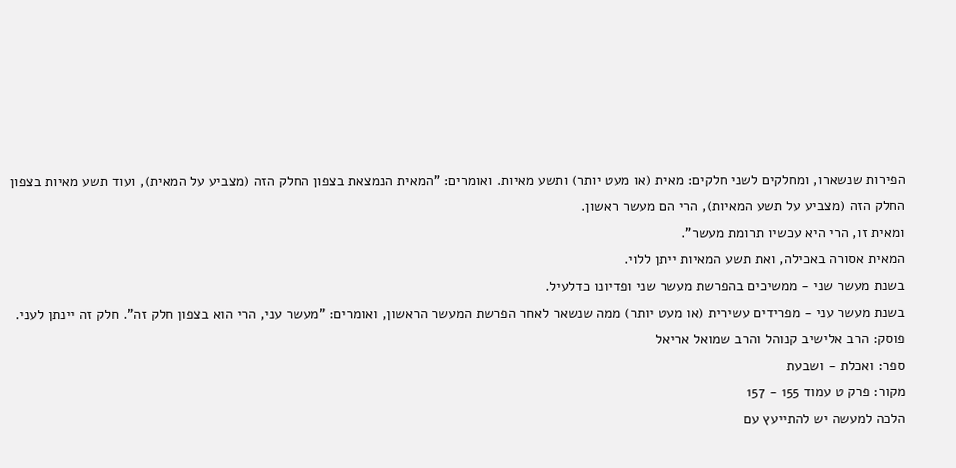הפירות שנשארו, ומחלקים לשני חלקים: מאית (או מעט יותר) ותשע מאיות. ואומרים: "המאית הנמצאת בצפון החלק הזה (מצביע על המאית), ועוד תשע מאיות בצפון החלק הזה (מצביע על תשע המאיות), הרי הם מעשר ראשון.
ומאית זו, הרי היא עכשיו תרומת מעשר".
המאית אסורה באכילה, ואת תשע המאיות ייתן ללוי.
בשנת מעשר שני - ממשיכים בהפרשת מעשר שני ופדיונו כדלעיל.
בשנת מעשר עני - מפרידים עשירית (או מעט יותר) ממה שנשאר לאחר הפרשת המעשר הראשון, ואומרים: "מעשר עני, הרי הוא בצפון חלק זה". חלק זה יינתן לעני.
פוסק: הרב אלישיב קנוהל והרב שמואל אריאל
ספר: ואכלת - ושבעת
מקור: פרק ט עמוד 155 - 157
הלכה למעשה יש להתייעץ עם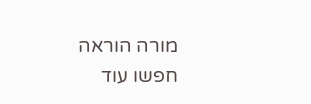מורה הוראה
חפשו עוד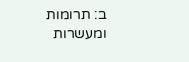ב: תרומות ומעשרות